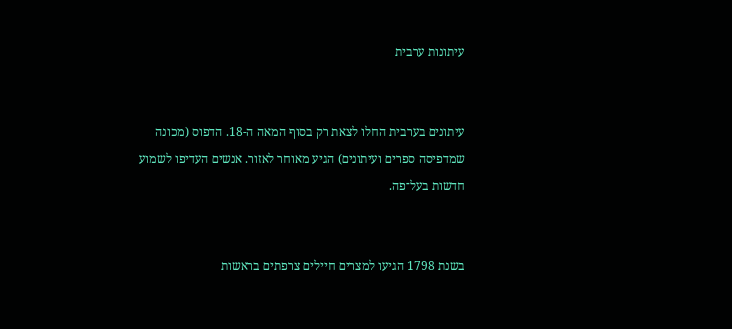עיתונות ערבית


עיתונים בערבית החלו לצאת רק בסוף המאה ה-18. הדפוס (מכונה שמדפיסה ספרים ועיתונים) הגיע מאוחר לאזור. אנשים העדיפו לשמוע חדשות בעל־פה.


בשנת 1798 הגיעו למצרים חיילים צרפתים בראשות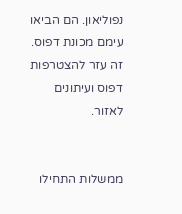נפוליאון. הם הביאו עימם מכונת דפוס. זה עזר להצטרפות דפוס ועיתונים לאזור.


ממשלות התחילו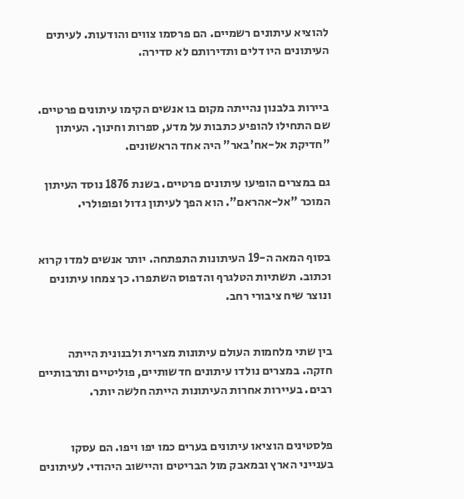להוציא עיתונים רשמיים. הם פרסמו צווים והודעות. לעיתים העיתונים היו דלים ותדירותם לא סדירה.


ביירות בלבנון נהייתה מקום בו אנשים הקימו עיתונים פרטיים. שם התחילו להופיע כתבות על מדע, ספרות וחינוך. העיתון "חדיקת אל-אח'באר" היה אחד הראשונים.

גם במצרים הופיעו עיתונים פרטיים. בשנת 1876 נוסד העיתון המוכר "אל-אהראם". הוא הפך לעיתון גדול ופופולרי.


בסוף המאה ה-19 העיתונות התפתחה. יותר אנשים למדו קרוא וכתוב. תשתיות הטלגרף והדפוס השתפרו. כך צמחו עיתונים ונוצר שיח ציבורי רחב.


בין שתי מלחמות העולם עיתונות מצרית ולבנונית הייתה חזקה. במצרים נולדו עיתונים חדשותיים, פוליטיים ותרבותיים רבים. בעיירות אחרות העיתונות הייתה חלשה יותר.


פלסטינים הוציאו עיתונים בערים כמו יפו ויפו. הם עסקו בענייני הארץ ובמאבק מול הבריטים והיישוב היהודי. לעיתונים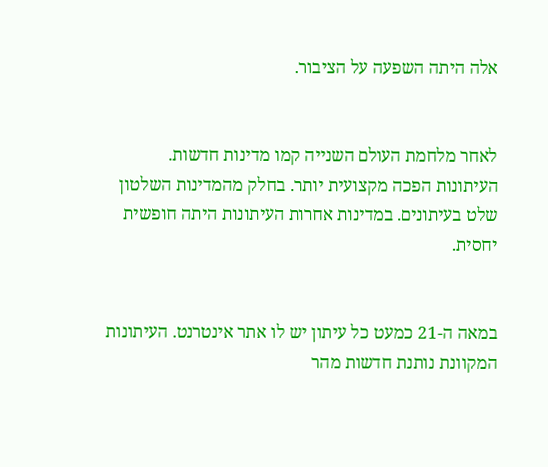אלה היתה השפעה על הציבור.


לאחר מלחמת העולם השנייה קמו מדינות חדשות. העיתונות הפכה מקצועית יותר. בחלק מהמדינות השלטון שלט בעיתונים. במדינות אחרות העיתונות היתה חופשית יחסית.


במאה ה-21 כמעט כל עיתון יש לו אתר אינטרנט. העיתונות המקוונת נותנת חדשות מהר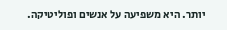יותר. היא משפיעה על אנשים ופוליטיקה.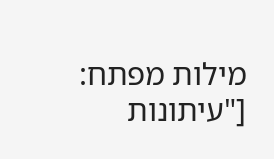מילות מפתח: ["עיתונות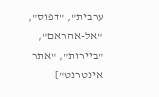ערבית", "דפוס", "אל-אהראם", "ביירות", "אתר אינטרנט"]